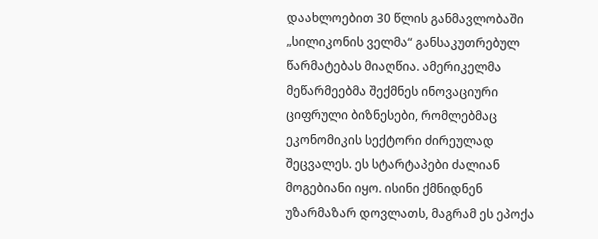დაახლოებით 30 წლის განმავლობაში „სილიკონის ველმა“ განსაკუთრებულ წარმატებას მიაღწია. ამერიკელმა მეწარმეებმა შექმნეს ინოვაციური ციფრული ბიზნესები, რომლებმაც ეკონომიკის სექტორი ძირეულად შეცვალეს. ეს სტარტაპები ძალიან მოგებიანი იყო. ისინი ქმნიდნენ უზარმაზარ დოვლათს, მაგრამ ეს ეპოქა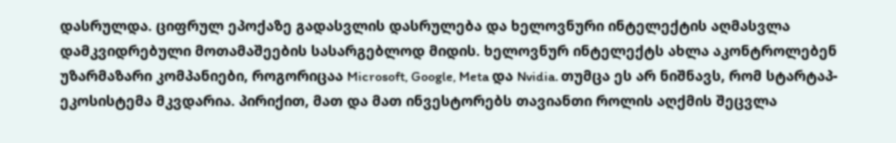დასრულდა. ციფრულ ეპოქაზე გადასვლის დასრულება და ხელოვნური ინტელექტის აღმასვლა დამკვიდრებული მოთამაშეების სასარგებლოდ მიდის. ხელოვნურ ინტელექტს ახლა აკონტროლებენ უზარმაზარი კომპანიები, როგორიცაა Microsoft, Google, Meta და Nvidia. თუმცა ეს არ ნიშნავს, რომ სტარტაპ-ეკოსისტემა მკვდარია. პირიქით, მათ და მათ ინვესტორებს თავიანთი როლის აღქმის შეცვლა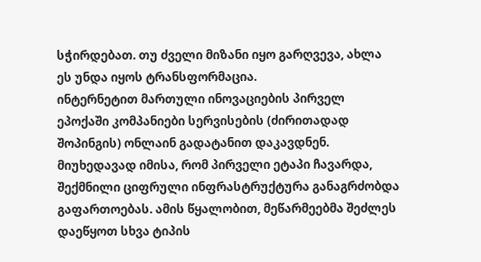სჭირდებათ. თუ ძველი მიზანი იყო გარღვევა, ახლა ეს უნდა იყოს ტრანსფორმაცია.
ინტერნეტით მართული ინოვაციების პირველ ეპოქაში კომპანიები სერვისების (ძირითადად შოპინგის) ონლაინ გადატანით დაკავდნენ. მიუხედავად იმისა, რომ პირველი ეტაპი ჩავარდა, შექმნილი ციფრული ინფრასტრუქტურა განაგრძობდა გაფართოებას. ამის წყალობით, მეწარმეებმა შეძლეს დაეწყოთ სხვა ტიპის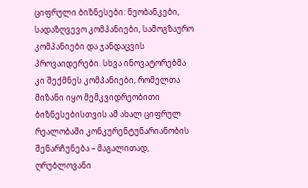ციფრული ბიზნესები: ნეობანკები, სადაზღვევო კომპანიები, სამოგზაურო კომპანიები და ჯანდაცვის პროვაიდერები. სხვა ინოვატორებმა კი შექმნეს კომპანიები, რომელთა მიზანი იყო მემკვიდრეობითი ბიზნესებისთვის ამ ახალ ციფრულ რეალობაში კონკურენტუნარიანობის შენარჩუნება – მაგალითად, ღრუბლოვანი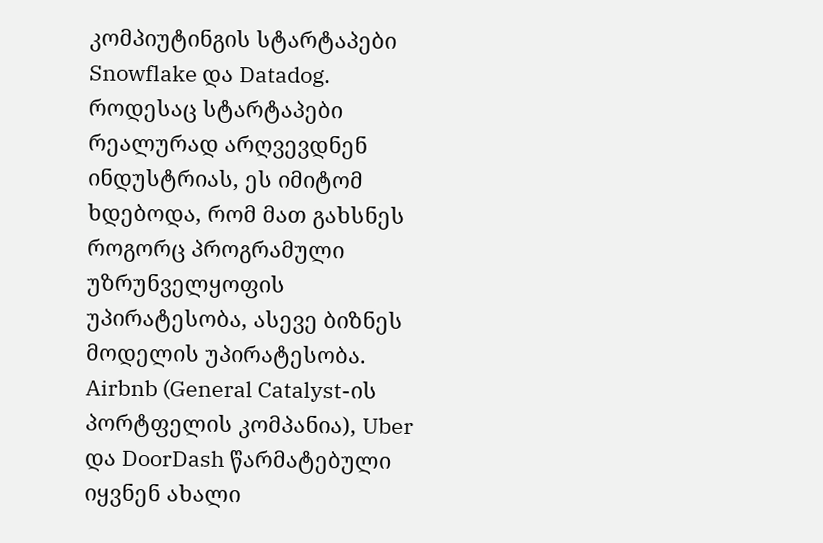კომპიუტინგის სტარტაპები Snowflake და Datadog.
როდესაც სტარტაპები რეალურად არღვევდნენ ინდუსტრიას, ეს იმიტომ ხდებოდა, რომ მათ გახსნეს როგორც პროგრამული უზრუნველყოფის უპირატესობა, ასევე ბიზნეს მოდელის უპირატესობა. Airbnb (General Catalyst-ის პორტფელის კომპანია), Uber და DoorDash წარმატებული იყვნენ ახალი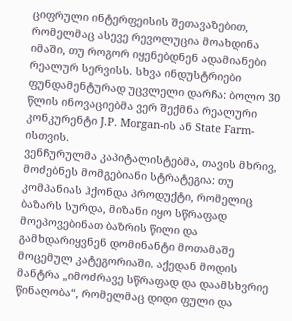ციფრული ინტერფეისის შეთავაზებით, რომელმაც ასევე რევოლუცია მოახდინა იმაში, თუ როგორ იყენებდნენ ადამიანები რეალურ სერვისს. სხვა ინდუსტრიები ფუნდამენტურად უცვლელი დარჩა: ბოლო 30 წლის ინოვაციებმა ვერ შექმნა რეალური კონკურენტი J.P. Morgan-ის ან State Farm-ისთვის.
ვენჩურულმა კაპიტალისტებმა, თავის მხრივ, მოძებნეს მომგებიანი სტრატეგია: თუ კომპანიას ჰქონდა პროდუქტი, რომელიც ბაზარს სურდა, მიზანი იყო სწრაფად მოეპოვებინათ ბაზრის წილი და გამხდარიყვნენ დომინანტი მოთამაშე მოცემულ კატეგორიაში. აქედან მოდის მანტრა „იმოძრავე სწრაფად და დაამსხვრიე წინაღობა“, რომელმაც დიდი ფული და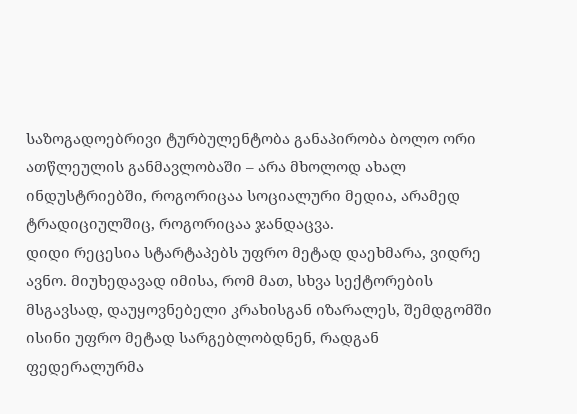საზოგადოებრივი ტურბულენტობა განაპირობა ბოლო ორი ათწლეულის განმავლობაში – არა მხოლოდ ახალ ინდუსტრიებში, როგორიცაა სოციალური მედია, არამედ ტრადიციულშიც, როგორიცაა ჯანდაცვა.
დიდი რეცესია სტარტაპებს უფრო მეტად დაეხმარა, ვიდრე ავნო. მიუხედავად იმისა, რომ მათ, სხვა სექტორების მსგავსად, დაუყოვნებელი კრახისგან იზარალეს, შემდგომში ისინი უფრო მეტად სარგებლობდნენ, რადგან ფედერალურმა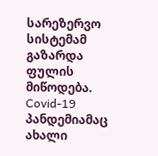სარეზერვო სისტემამ გაზარდა ფულის მიწოდება. Covid-19 პანდემიამაც ახალი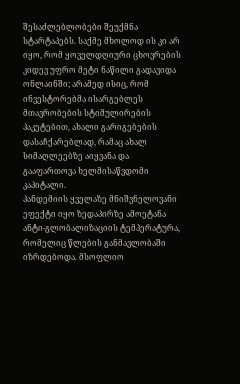შესაძლებლობები შეუქმნა სტარტაპებს. საქმე მხოლოდ ის კი არ იყო, რომ ყოველდღიური ცხოვრების კიდევ უფრო მეტი ნაწილი გადავიდა ონლაინში; არამედ ისიც, რომ ინვესტორებმა ისარგებლეს მთავრობების სტიმულირების პაკეტებით, ახალი გარიგებების დასაჩქარებლად, რამაც ახალ სიმაღლეებზე აიყვანა და გააფართოვა ხელმისაწვდომი კაპიტალი.
პანდემიის ყველაზე მნიშვნელოვანი ეფექტი იყო ზედაპირზე ამოეტანა ანტი-გლობალიზაციის ტემპერატურა, რომელიც წლების განმავლობაში იზრდებოდა. მსოფლიო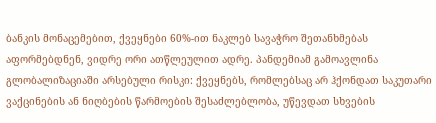ბანკის მონაცემებით, ქვეყნები 60%-ით ნაკლებ სავაჭრო შეთანხმებას აფორმებდნენ, ვიდრე ორი ათწლეულით ადრე. პანდემიამ გამოავლინა გლობალიზაციაში არსებული რისკი: ქვეყნებს, რომლებსაც არ ჰქონდათ საკუთარი ვაქცინების ან ნიღბების წარმოების შესაძლებლობა, უწევდათ სხვების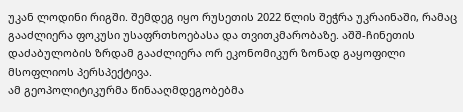უკან ლოდინი რიგში. შემდეგ იყო რუსეთის 2022 წლის შეჭრა უკრაინაში, რამაც გააძლიერა ფოკუსი უსაფრთხოებასა და თვითკმარობაზე. აშშ-ჩინეთის დაძაბულობის ზრდამ გააძლიერა ორ ეკონომიკურ ზონად გაყოფილი მსოფლიოს პერსპექტივა.
ამ გეოპოლიტიკურმა წინააღმდეგობებმა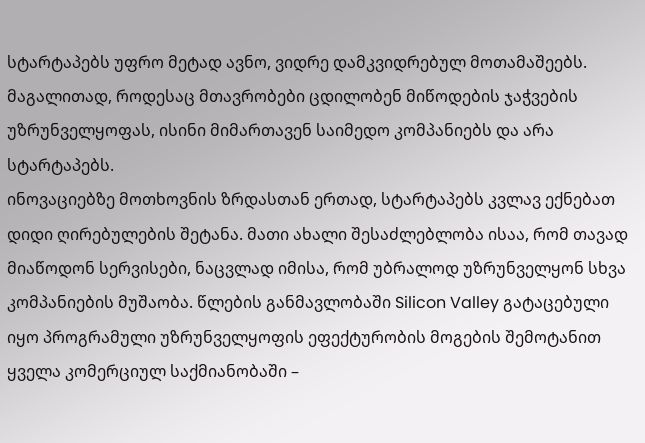სტარტაპებს უფრო მეტად ავნო, ვიდრე დამკვიდრებულ მოთამაშეებს. მაგალითად, როდესაც მთავრობები ცდილობენ მიწოდების ჯაჭვების უზრუნველყოფას, ისინი მიმართავენ საიმედო კომპანიებს და არა სტარტაპებს.
ინოვაციებზე მოთხოვნის ზრდასთან ერთად, სტარტაპებს კვლავ ექნებათ დიდი ღირებულების შეტანა. მათი ახალი შესაძლებლობა ისაა, რომ თავად მიაწოდონ სერვისები, ნაცვლად იმისა, რომ უბრალოდ უზრუნველყონ სხვა კომპანიების მუშაობა. წლების განმავლობაში Silicon Valley გატაცებული იყო პროგრამული უზრუნველყოფის ეფექტურობის მოგების შემოტანით ყველა კომერციულ საქმიანობაში –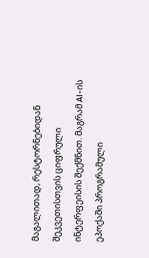მაგალითად, რესტორნებიდან შეკვეთისთვის ციფრული ინტერფეისის შექმნით. მაგრამ AI-ის ეპოქაში პროგრამული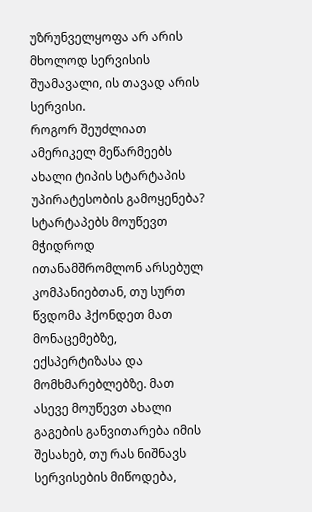უზრუნველყოფა არ არის მხოლოდ სერვისის შუამავალი, ის თავად არის სერვისი.
როგორ შეუძლიათ ამერიკელ მეწარმეებს ახალი ტიპის სტარტაპის უპირატესობის გამოყენება? სტარტაპებს მოუწევთ მჭიდროდ ითანამშრომლონ არსებულ კომპანიებთან, თუ სურთ წვდომა ჰქონდეთ მათ მონაცემებზე, ექსპერტიზასა და მომხმარებლებზე. მათ ასევე მოუწევთ ახალი გაგების განვითარება იმის შესახებ, თუ რას ნიშნავს სერვისების მიწოდება,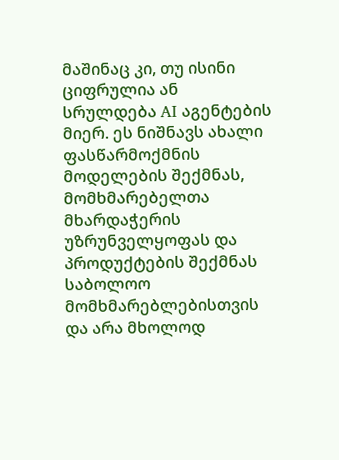მაშინაც კი, თუ ისინი ციფრულია ან სრულდება AI აგენტების მიერ. ეს ნიშნავს ახალი ფასწარმოქმნის მოდელების შექმნას, მომხმარებელთა მხარდაჭერის უზრუნველყოფას და პროდუქტების შექმნას საბოლოო მომხმარებლებისთვის და არა მხოლოდ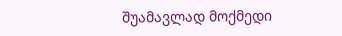შუამავლად მოქმედი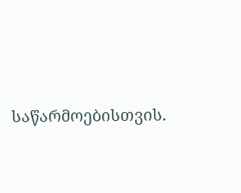საწარმოებისთვის.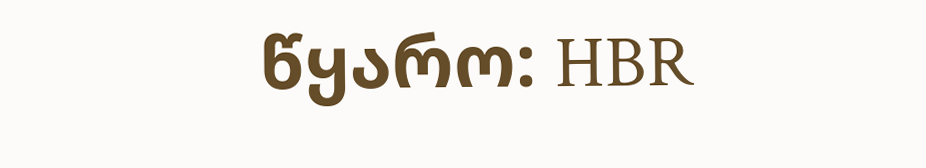წყარო: HBR